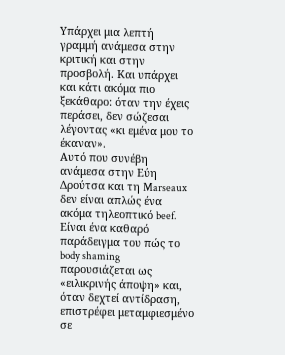Υπάρχει μια λεπτή γραμμή ανάμεσα στην κριτική και στην προσβολή. Και υπάρχει και κάτι ακόμα πιο ξεκάθαρο: όταν την έχεις περάσει, δεν σώζεσαι λέγοντας «κι εμένα μου το έκαναν».
Αυτό που συνέβη ανάμεσα στην Εύη Δρούτσα και τη Marseaux δεν είναι απλώς ένα ακόμα τηλεοπτικό beef. Είναι ένα καθαρό παράδειγμα του πώς το body shaming παρουσιάζεται ως «ειλικρινής άποψη» και, όταν δεχτεί αντίδραση, επιστρέφει μεταμφιεσμένο σε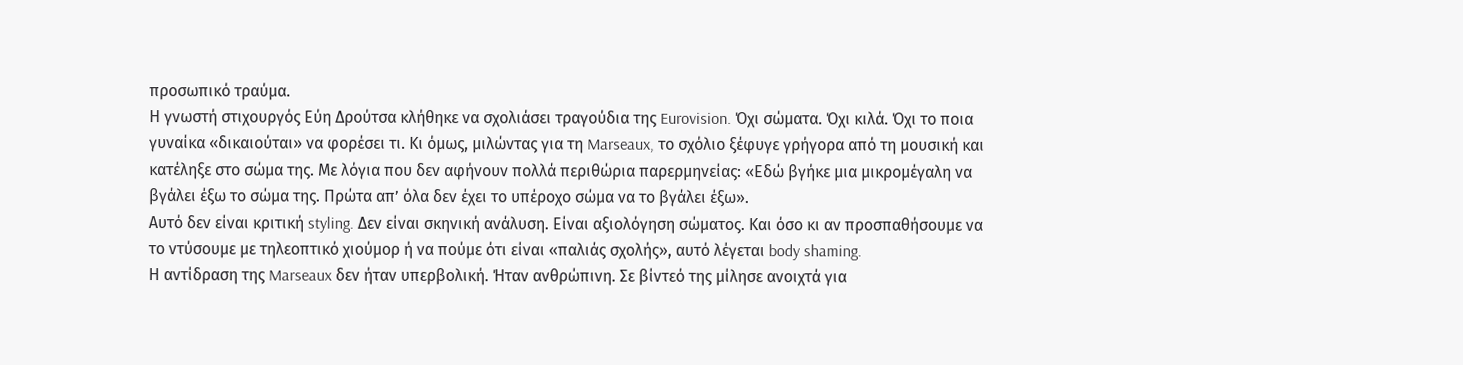προσωπικό τραύμα.
Η γνωστή στιχουργός Εύη Δρούτσα κλήθηκε να σχολιάσει τραγούδια της Eurovision. Όχι σώματα. Όχι κιλά. Όχι το ποια γυναίκα «δικαιούται» να φορέσει τι. Κι όμως, μιλώντας για τη Marseaux, το σχόλιο ξέφυγε γρήγορα από τη μουσική και κατέληξε στο σώμα της. Με λόγια που δεν αφήνουν πολλά περιθώρια παρερμηνείας: «Εδώ βγήκε μια μικρομέγαλη να βγάλει έξω το σώμα της. Πρώτα απ’ όλα δεν έχει το υπέροχο σώμα να το βγάλει έξω».
Αυτό δεν είναι κριτική styling. Δεν είναι σκηνική ανάλυση. Είναι αξιολόγηση σώματος. Και όσο κι αν προσπαθήσουμε να το ντύσουμε με τηλεοπτικό χιούμορ ή να πούμε ότι είναι «παλιάς σχολής», αυτό λέγεται body shaming.
Η αντίδραση της Marseaux δεν ήταν υπερβολική. Ήταν ανθρώπινη. Σε βίντεό της μίλησε ανοιχτά για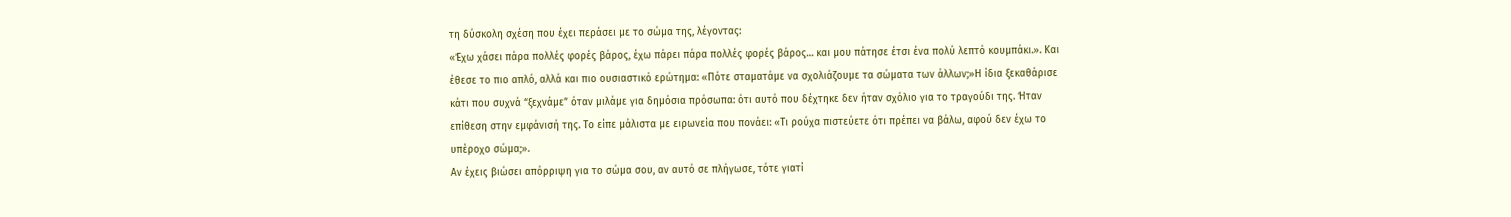τη δύσκολη σχέση που έχει περάσει με το σώμα της, λέγοντας:
«Έχω χάσει πάρα πολλές φορές βάρος, έχω πάρει πάρα πολλές φορές βάρος… και μου πάτησε έτσι ένα πολύ λεπτό κουμπάκι.». Και έθεσε το πιο απλό, αλλά και πιο ουσιαστικό ερώτημα: «Πότε σταματάμε να σχολιάζουμε τα σώματα των άλλων;»Η ίδια ξεκαθάρισε κάτι που συχνά “ξεχνάμε” όταν μιλάμε για δημόσια πρόσωπα: ότι αυτό που δέχτηκε δεν ήταν σχόλιο για το τραγούδι της. Ήταν επίθεση στην εμφάνισή της. Το είπε μάλιστα με ειρωνεία που πονάει: «Τι ρούχα πιστεύετε ότι πρέπει να βάλω, αφού δεν έχω το υπέροχο σώμα;».
Αν έχεις βιώσει απόρριψη για το σώμα σου, αν αυτό σε πλήγωσε, τότε γιατί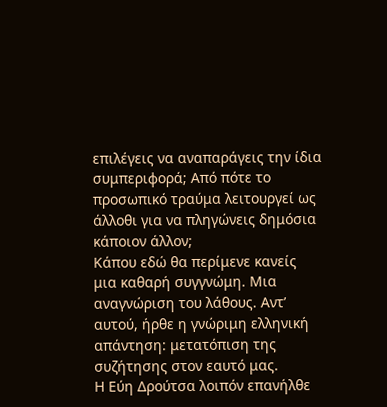επιλέγεις να αναπαράγεις την ίδια συμπεριφορά; Από πότε το προσωπικό τραύμα λειτουργεί ως άλλοθι για να πληγώνεις δημόσια κάποιον άλλον;
Κάπου εδώ θα περίμενε κανείς μια καθαρή συγγνώμη. Μια αναγνώριση του λάθους. Αντ’ αυτού, ήρθε η γνώριμη ελληνική απάντηση: μετατόπιση της συζήτησης στον εαυτό μας.
Η Εύη Δρούτσα λοιπόν επανήλθε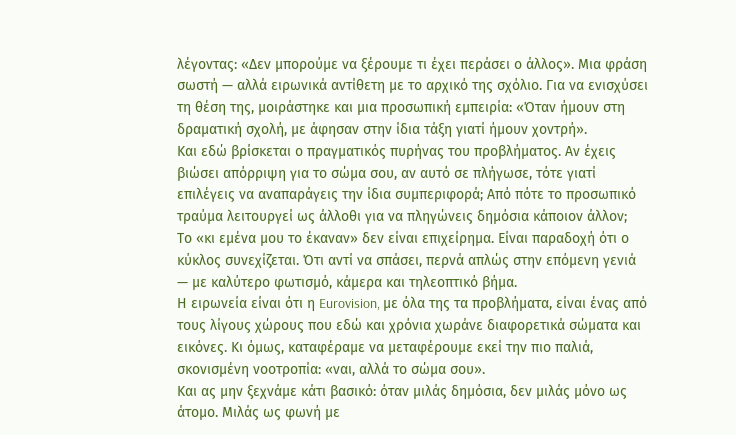λέγοντας: «Δεν μπορούμε να ξέρουμε τι έχει περάσει ο άλλος». Μια φράση σωστή — αλλά ειρωνικά αντίθετη με το αρχικό της σχόλιο. Για να ενισχύσει τη θέση της, μοιράστηκε και μια προσωπική εμπειρία: «Όταν ήμουν στη δραματική σχολή, με άφησαν στην ίδια τάξη γιατί ήμουν χοντρή».
Και εδώ βρίσκεται ο πραγματικός πυρήνας του προβλήματος. Αν έχεις βιώσει απόρριψη για το σώμα σου, αν αυτό σε πλήγωσε, τότε γιατί επιλέγεις να αναπαράγεις την ίδια συμπεριφορά; Από πότε το προσωπικό τραύμα λειτουργεί ως άλλοθι για να πληγώνεις δημόσια κάποιον άλλον;
Το «κι εμένα μου το έκαναν» δεν είναι επιχείρημα. Είναι παραδοχή ότι ο κύκλος συνεχίζεται. Ότι αντί να σπάσει, περνά απλώς στην επόμενη γενιά — με καλύτερο φωτισμό, κάμερα και τηλεοπτικό βήμα.
Η ειρωνεία είναι ότι η Eurovision, με όλα της τα προβλήματα, είναι ένας από τους λίγους χώρους που εδώ και χρόνια χωράνε διαφορετικά σώματα και εικόνες. Κι όμως, καταφέραμε να μεταφέρουμε εκεί την πιο παλιά, σκονισμένη νοοτροπία: «ναι, αλλά το σώμα σου».
Και ας μην ξεχνάμε κάτι βασικό: όταν μιλάς δημόσια, δεν μιλάς μόνο ως άτομο. Μιλάς ως φωνή με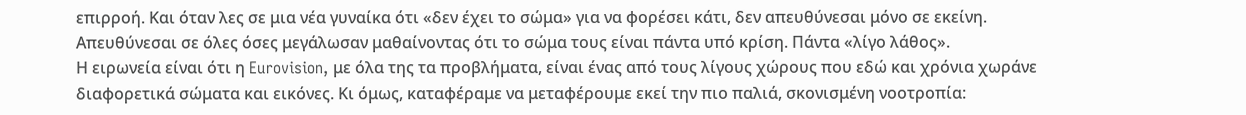επιρροή. Και όταν λες σε μια νέα γυναίκα ότι «δεν έχει το σώμα» για να φορέσει κάτι, δεν απευθύνεσαι μόνο σε εκείνη. Απευθύνεσαι σε όλες όσες μεγάλωσαν μαθαίνοντας ότι το σώμα τους είναι πάντα υπό κρίση. Πάντα «λίγο λάθος».
Η ειρωνεία είναι ότι η Eurovision, με όλα της τα προβλήματα, είναι ένας από τους λίγους χώρους που εδώ και χρόνια χωράνε διαφορετικά σώματα και εικόνες. Κι όμως, καταφέραμε να μεταφέρουμε εκεί την πιο παλιά, σκονισμένη νοοτροπία: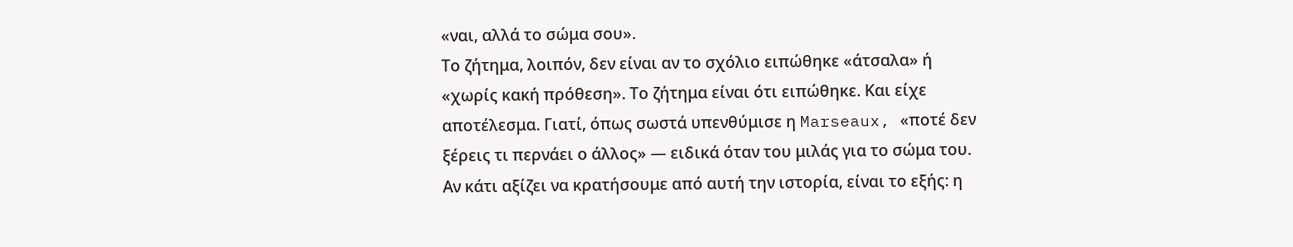«ναι, αλλά το σώμα σου».
Το ζήτημα, λοιπόν, δεν είναι αν το σχόλιο ειπώθηκε «άτσαλα» ή «χωρίς κακή πρόθεση». Το ζήτημα είναι ότι ειπώθηκε. Και είχε αποτέλεσμα. Γιατί, όπως σωστά υπενθύμισε η Marseaux, «ποτέ δεν ξέρεις τι περνάει ο άλλος» — ειδικά όταν του μιλάς για το σώμα του.
Αν κάτι αξίζει να κρατήσουμε από αυτή την ιστορία, είναι το εξής: η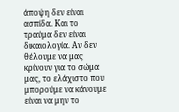άποψη δεν είναι ασπίδα. Και το τραύμα δεν είναι δικαιολογία. Αν δεν θέλουμε να μας κρίνουν για το σώμα μας, το ελάχιστο που μπορούμε να κάνουμε είναι να μην το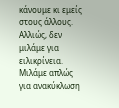κάνουμε κι εμείς στους άλλους. Αλλιώς, δεν μιλάμε για ειλικρίνεια. Μιλάμε απλώς για ανακύκλωση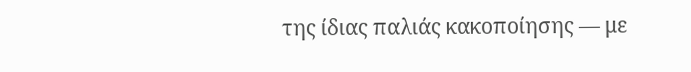της ίδιας παλιάς κακοποίησης — με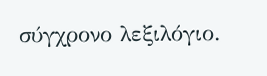σύγχρονο λεξιλόγιο.